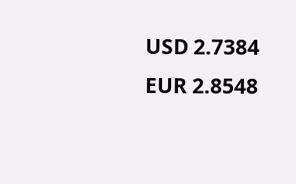USD 2.7384
EUR 2.8548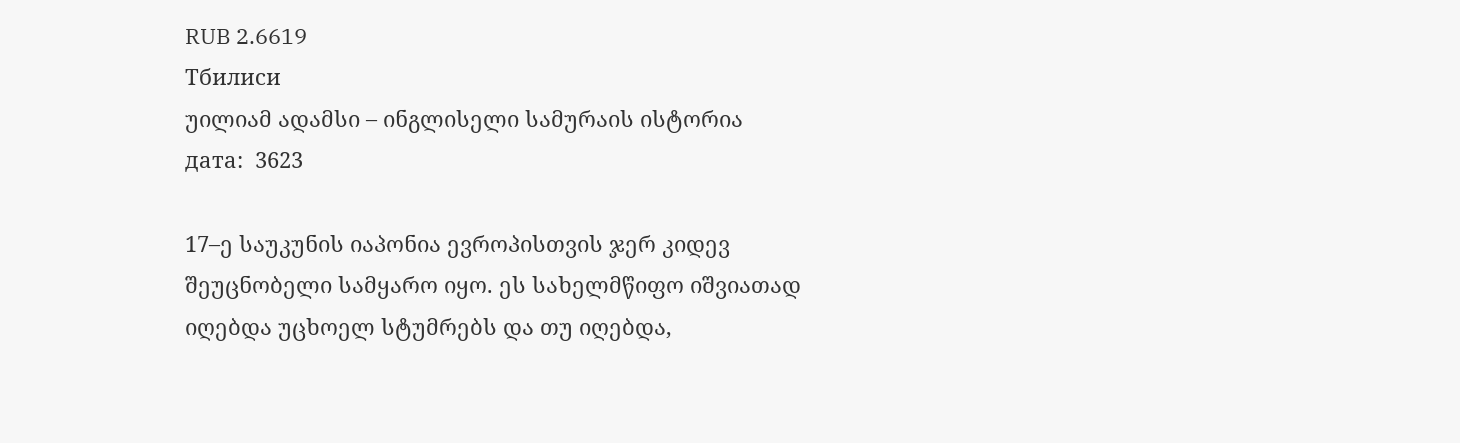RUB 2.6619
Тбилиси
უილიამ ადამსი – ინგლისელი სამურაის ისტორია
дата:  3623

17–ე საუკუნის იაპონია ევროპისთვის ჯერ კიდევ შეუცნობელი სამყარო იყო. ეს სახელმწიფო იშვიათად იღებდა უცხოელ სტუმრებს და თუ იღებდა,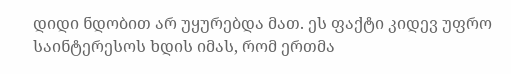დიდი ნდობით არ უყურებდა მათ. ეს ფაქტი კიდევ უფრო საინტერესოს ხდის იმას, რომ ერთმა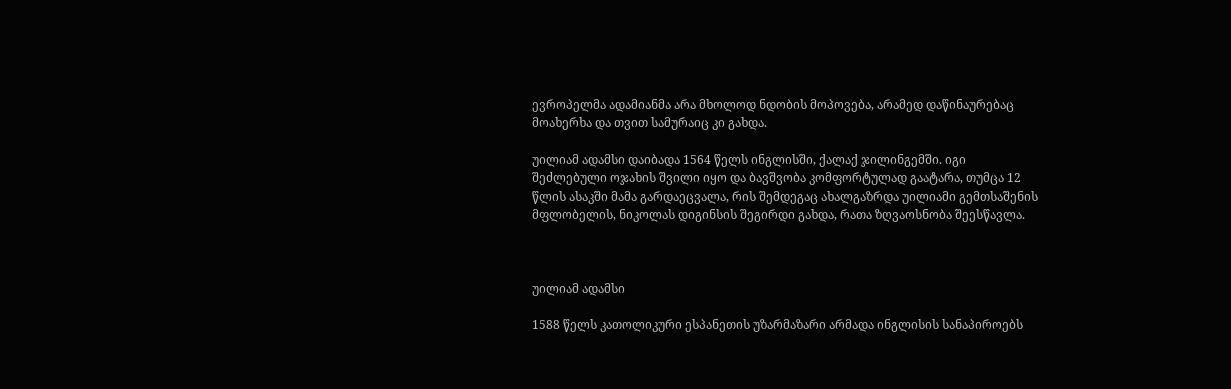ევროპელმა ადამიანმა არა მხოლოდ ნდობის მოპოვება, არამედ დაწინაურებაც მოახერხა და თვით სამურაიც კი გახდა.

უილიამ ადამსი დაიბადა 1564 წელს ინგლისში, ქალაქ ჯილინგემში. იგი შეძლებული ოჯახის შვილი იყო და ბავშვობა კომფორტულად გაატარა, თუმცა 12 წლის ასაკში მამა გარდაეცვალა, რის შემდეგაც ახალგაზრდა უილიამი გემთსაშენის მფლობელის, ნიკოლას დიგინსის შეგირდი გახდა, რათა ზღვაოსნობა შეესწავლა.



უილიამ ადამსი

1588 წელს კათოლიკური ესპანეთის უზარმაზარი არმადა ინგლისის სანაპიროებს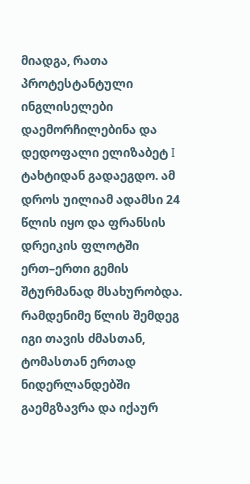მიადგა, რათა პროტესტანტული ინგლისელები დაემორჩილებინა და დედოფალი ელიზაბეტ I ტახტიდან გადაეგდო. ამ დროს უილიამ ადამსი 24 წლის იყო და ფრანსის დრეიკის ფლოტში ერთ–ერთი გემის შტურმანად მსახურობდა. რამდენიმე წლის შემდეგ იგი თავის ძმასთან, ტომასთან ერთად ნიდერლანდებში გაემგზავრა და იქაურ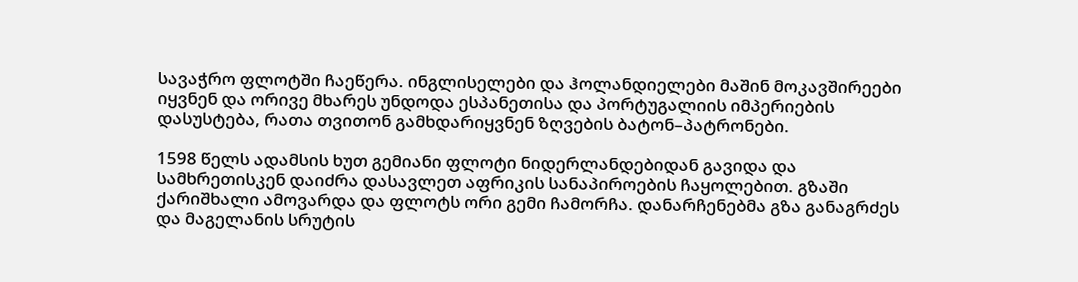სავაჭრო ფლოტში ჩაეწერა. ინგლისელები და ჰოლანდიელები მაშინ მოკავშირეები იყვნენ და ორივე მხარეს უნდოდა ესპანეთისა და პორტუგალიის იმპერიების დასუსტება, რათა თვითონ გამხდარიყვნენ ზღვების ბატონ–პატრონები.

1598 წელს ადამსის ხუთ გემიანი ფლოტი ნიდერლანდებიდან გავიდა და სამხრეთისკენ დაიძრა დასავლეთ აფრიკის სანაპიროების ჩაყოლებით. გზაში ქარიშხალი ამოვარდა და ფლოტს ორი გემი ჩამორჩა. დანარჩენებმა გზა განაგრძეს და მაგელანის სრუტის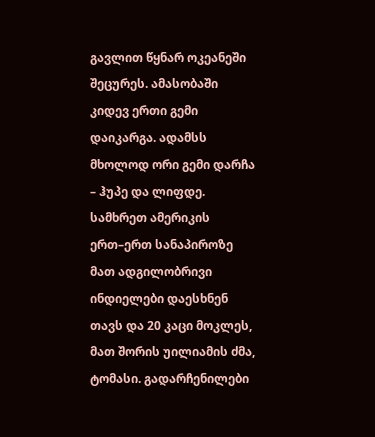გავლით წყნარ ოკეანეში შეცურეს. ამასობაში კიდევ ერთი გემი დაიკარგა. ადამსს მხოლოდ ორი გემი დარჩა – ჰუპე და ლიფდე. სამხრეთ ამერიკის ერთ–ერთ სანაპიროზე მათ ადგილობრივი ინდიელები დაესხნენ თავს და 20 კაცი მოკლეს, მათ შორის უილიამის ძმა, ტომასი. გადარჩენილები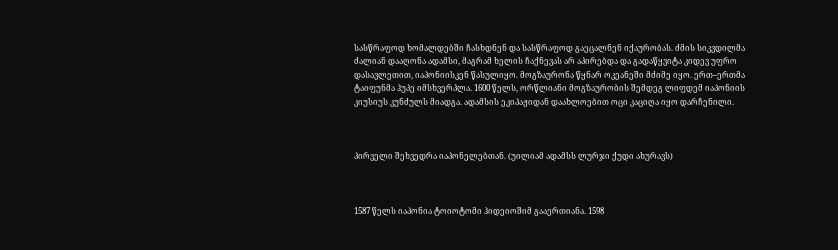სასწრაფოდ ხომალდებში ჩასხდნენ და სასწრაფოდ გაეცალნენ იქაურობას. ძმის სიკვდილმა ძალიან დააღონა ადამსი, მაგრამ ხელის ჩაქნევას არ აპირებდა და გადაწყვიტა კიდევ უფრო დასავლეთით, იაპონიისკენ წასულიყო. მოგზაურონა წყნარ ოკეანეში მძიმე იყო. ერთ–ერთმა ტაიფუნმა ჰუპე იმსხვერპლა. 1600 წელს, ორწლიანი მოგზაურობის შემდეგ ლიფდემ იაპონიის კიუსიუს კუნძულს მიადგა. ადამსის ეკიპაჟიდან დაახლოებით ოცი კაციღა იყო დარჩენილი.



პირველი შეხვედრა იაპონელებთან. (უილიამ ადამსს ლურჯი ქუდი ახურავს)



1587 წელს იაპონია ტოიოტომი ჰიდეიოშიმ გააერთიანა. 1598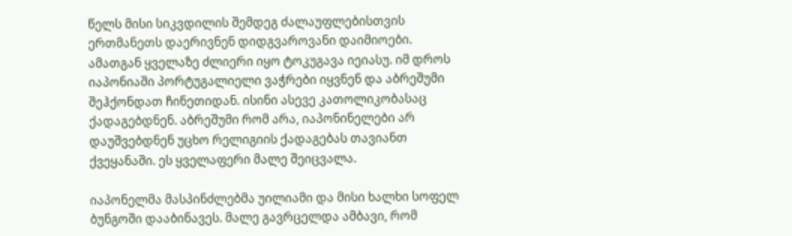წელს მისი სიკვდილის შემდეგ ძალაუფლებისთვის ერთმანეთს დაერივნენ დიდგვაროვანი დაიმიოები. ამათგან ყველაზე ძლიერი იყო ტოკუგავა იეიასუ. იმ დროს იაპონიაში პორტუგალიელი ვაჭრები იყვნენ და აბრეშუმი შეჰქონდათ ჩინეთიდან. ისინი ასევე კათოლიკობასაც ქადაგებდნენ. აბრეშუმი რომ არა, იაპონინელები არ დაუშვებდნენ უცხო რელიგიის ქადაგებას თავიანთ ქვეყანაში. ეს ყველაფერი მალე შეიცვალა.

იაპონელმა მასპინძლებმა უილიამი და მისი ხალხი სოფელ ბუნგოში დააბინავეს. მალე გავრცელდა ამბავი, რომ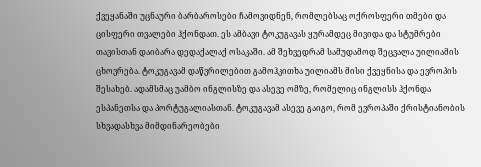ქვეყანაში უცნაური ბარბაროსები ჩამოვიდნენ, რომლებსაც ოქროსფერი თმები და ცისფერი თვალები ჰქონდათ. ეს ამბავი ტოკუგავას ყურამდეც მივიდა და სტუმრები თავისთან დაიბარა დედაქალაქ ოსაკაში. ამ შეხვედრამ სამუდამოდ შეცვალა უილიამის ცხოვრება. ტოკუგავამ დაწვრილებით გამოჰკითხა უილიამს მისი ქვეყნისა და ევროპის შესახებ. ადამსმაც უამბო ინგლისზე და ასევე ომზე, რომელიც ინგლისს ჰქონდა ესპანეთსა და პორტუგალიასთან. ტოკუგავამ ასევე გაიგო, რომ ევროპაში ქრისტიანობის სხვადასხვა მიმდინარეობები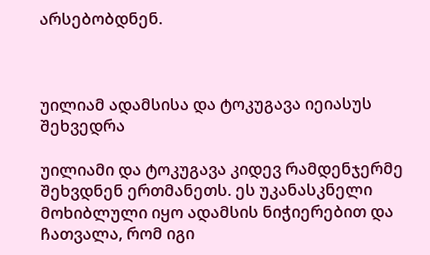არსებობდნენ.



უილიამ ადამსისა და ტოკუგავა იეიასუს შეხვედრა

უილიამი და ტოკუგავა კიდევ რამდენჯერმე შეხვდნენ ერთმანეთს. ეს უკანასკნელი მოხიბლული იყო ადამსის ნიჭიერებით და ჩათვალა, რომ იგი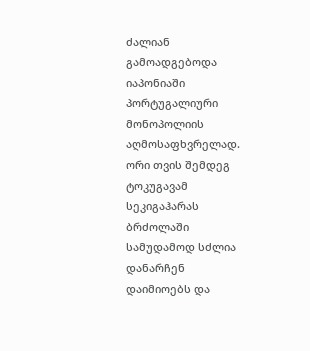ძალიან გამოადგებოდა იაპონიაში პორტუგალიური მონოპოლიის აღმოსაფხვრელად. ორი თვის შემდეგ ტოკუგავამ სეკიგაჰარას ბრძოლაში სამუდამოდ სძლია დანარჩენ დაიმიოებს და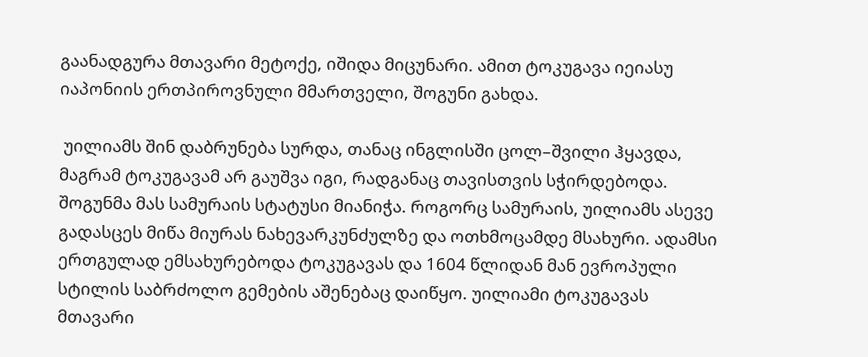გაანადგურა მთავარი მეტოქე, იშიდა მიცუნარი. ამით ტოკუგავა იეიასუ იაპონიის ერთპიროვნული მმართველი, შოგუნი გახდა.

 უილიამს შინ დაბრუნება სურდა, თანაც ინგლისში ცოლ–შვილი ჰყავდა, მაგრამ ტოკუგავამ არ გაუშვა იგი, რადგანაც თავისთვის სჭირდებოდა. შოგუნმა მას სამურაის სტატუსი მიანიჭა. როგორც სამურაის, უილიამს ასევე გადასცეს მიწა მიურას ნახევარკუნძულზე და ოთხმოცამდე მსახური. ადამსი ერთგულად ემსახურებოდა ტოკუგავას და 1604 წლიდან მან ევროპული სტილის საბრძოლო გემების აშენებაც დაიწყო. უილიამი ტოკუგავას მთავარი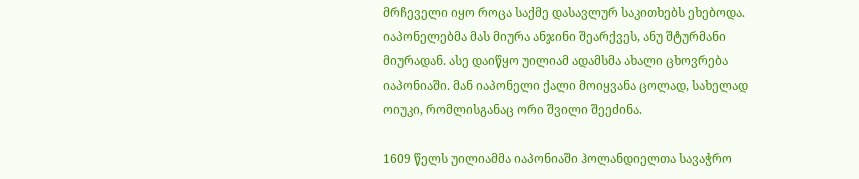მრჩეველი იყო როცა საქმე დასავლურ საკითხებს ეხებოდა. იაპონელებმა მას მიურა ანჯინი შეარქვეს, ანუ შტურმანი მიურადან. ასე დაიწყო უილიამ ადამსმა ახალი ცხოვრება იაპონიაში. მან იაპონელი ქალი მოიყვანა ცოლად, სახელად ოიუკი, რომლისგანაც ორი შვილი შეეძინა.

1609 წელს უილიამმა იაპონიაში ჰოლანდიელთა სავაჭრო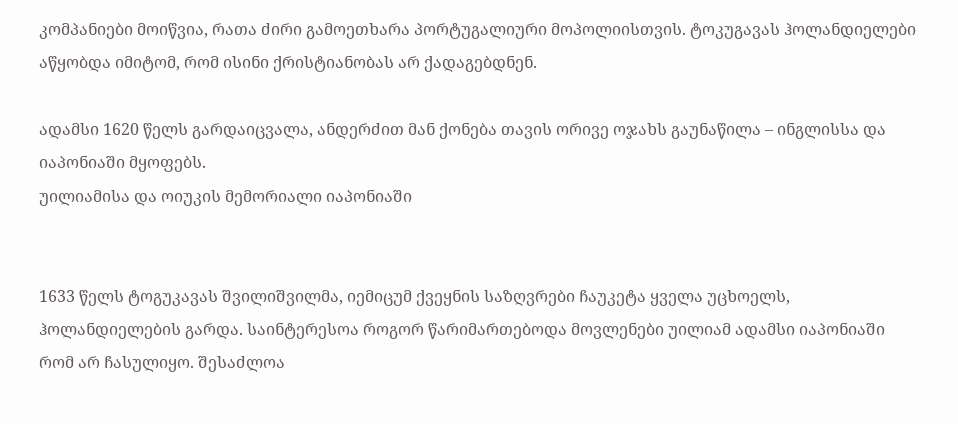კომპანიები მოიწვია, რათა ძირი გამოეთხარა პორტუგალიური მოპოლიისთვის. ტოკუგავას ჰოლანდიელები აწყობდა იმიტომ, რომ ისინი ქრისტიანობას არ ქადაგებდნენ.

ადამსი 1620 წელს გარდაიცვალა, ანდერძით მან ქონება თავის ორივე ოჯახს გაუნაწილა – ინგლისსა და იაპონიაში მყოფებს.
უილიამისა და ოიუკის მემორიალი იაპონიაში


1633 წელს ტოგუკავას შვილიშვილმა, იემიცუმ ქვეყნის საზღვრები ჩაუკეტა ყველა უცხოელს, ჰოლანდიელების გარდა. საინტერესოა როგორ წარიმართებოდა მოვლენები უილიამ ადამსი იაპონიაში რომ არ ჩასულიყო. შესაძლოა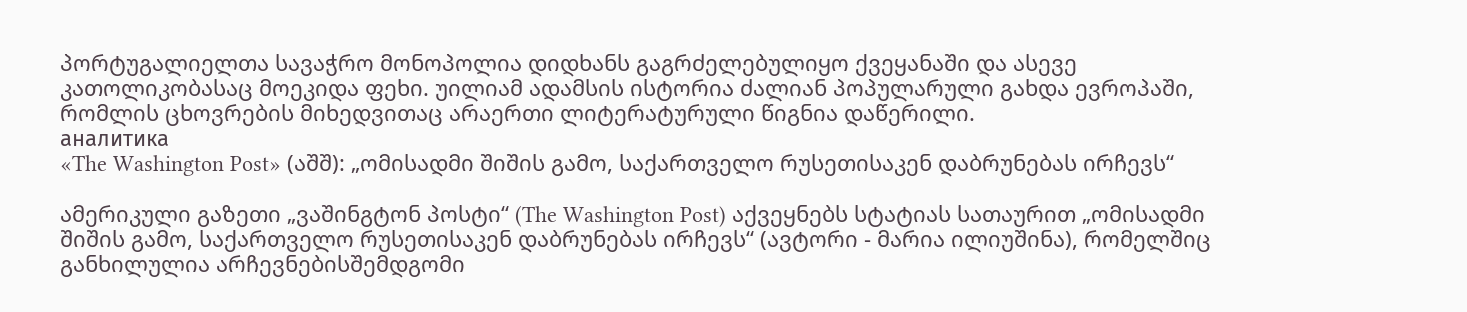პორტუგალიელთა სავაჭრო მონოპოლია დიდხანს გაგრძელებულიყო ქვეყანაში და ასევე კათოლიკობასაც მოეკიდა ფეხი. უილიამ ადამსის ისტორია ძალიან პოპულარული გახდა ევროპაში, რომლის ცხოვრების მიხედვითაც არაერთი ლიტერატურული წიგნია დაწერილი.
аналитика
«The Washington Post» (აშშ): „ომისადმი შიშის გამო, საქართველო რუსეთისაკენ დაბრუნებას ირჩევს“

ამერიკული გაზეთი „ვაშინგტონ პოსტი“ (The Washington Post) აქვეყნებს სტატიას სათაურით „ომისადმი შიშის გამო, საქართველო რუსეთისაკენ დაბრუნებას ირჩევს“ (ავტორი - მარია ილიუშინა), რომელშიც განხილულია არჩევნებისშემდგომი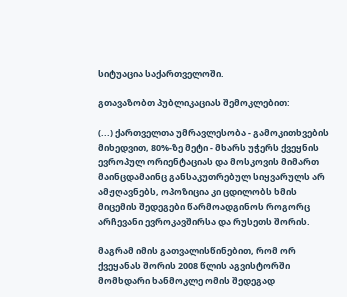სიტუაცია საქართველოში.

გთავაზობთ პუბლიკაციას შემოკლებით:

(...) ქართველთა უმრავლესობა - გამოკითხვების მიხედვით, 80%-ზე მეტი - მხარს უჭერს ქვეყნის ევროპულ ორიენტაციას და მოსკოვის მიმართ მაინცდამაინც განსაკუთრებულ სიყვარულს არ ამჟღავნებს, ოპოზიცია კი ცდილობს ხმის მიცემის შედეგები წარმოადგინოს როგორც არჩევანი ევროკავშირსა და რუსეთს შორის.

მაგრამ იმის გათვალისწინებით, რომ ორ ქვეყანას შორის 2008 წლის აგვისტორში მომხდარი ხანმოკლე ომის შედეგად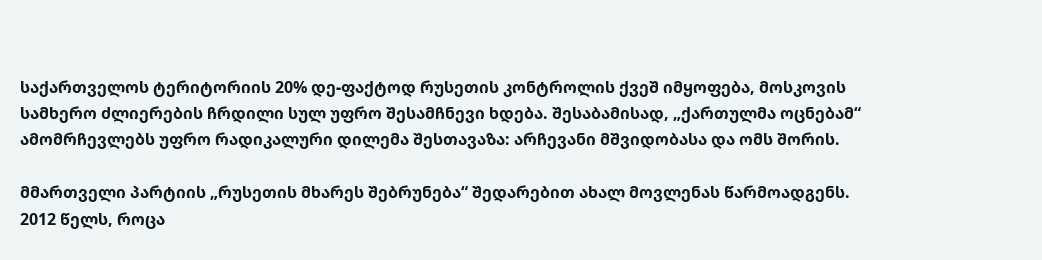საქართველოს ტერიტორიის 20% დე-ფაქტოდ რუსეთის კონტროლის ქვეშ იმყოფება, მოსკოვის სამხერო ძლიერების ჩრდილი სულ უფრო შესამჩნევი ხდება. შესაბამისად, „ქართულმა ოცნებამ“ ამომრჩევლებს უფრო რადიკალური დილემა შესთავაზა: არჩევანი მშვიდობასა და ომს შორის.

მმართველი პარტიის „რუსეთის მხარეს შებრუნება“ შედარებით ახალ მოვლენას წარმოადგენს. 2012 წელს, როცა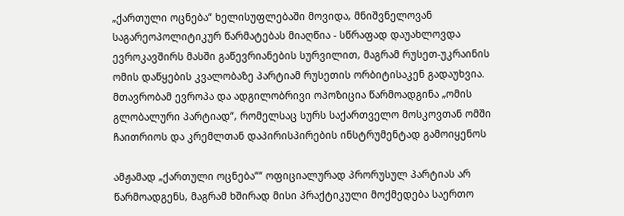„ქართული ოცნება“ ხელისუფლებაში მოვიდა, მნიშვნელოვან საგარეოპოლიტიკურ წარმატებას მიაღწია - სწრაფად დაუახლოვდა ევროკავშირს მასში გაწევრიანების სურვილით, მაგრამ რუსეთ-უკრაინის ომის დაწყების კვალობაზე პარტიამ რუსეთის ორბიტისაკენ გადაუხვია. მთავრობამ ევროპა და ადგილობრივი ოპოზიცია წარმოადგინა „ომის გლობალური პარტიად“, რომელსაც სურს საქართველო მოსკოვთან ომში ჩაითრიოს და კრემლთან დაპირისპირების ინსტრუმენტად გამოიყენოს

ამჟამად „ქართული ოცნება““ ოფიციალურად პრორუსულ პარტიას არ წარმოადგენს, მაგრამ ხშირად მისი პრაქტიკული მოქმედება საერთო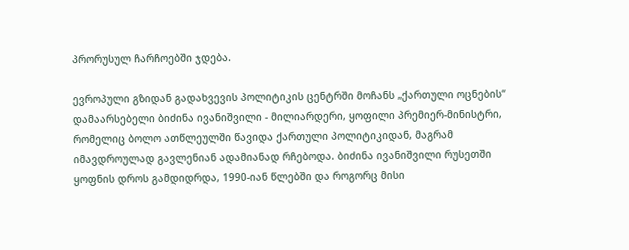პრორუსულ ჩარჩოებში ჯდება.

ევროპული გზიდან გადახვევის პოლიტიკის ცენტრში მოჩანს „ქართული ოცნების“ დამაარსებელი ბიძინა ივანიშვილი - მილიარდერი, ყოფილი პრემიერ-მინისტრი, რომელიც ბოლო ათწლეულში წავიდა ქართული პოლიტიკიდან, მაგრამ იმავდროულად გავლენიან ადამიანად რჩებოდა. ბიძინა ივანიშვილი რუსეთში ყოფნის დროს გამდიდრდა, 1990-იან წლებში და როგორც მისი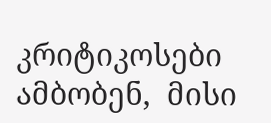კრიტიკოსები ამბობენ,  მისი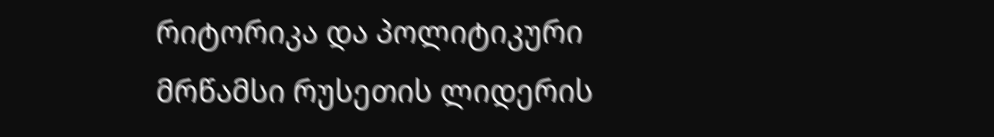რიტორიკა და პოლიტიკური მრწამსი რუსეთის ლიდერის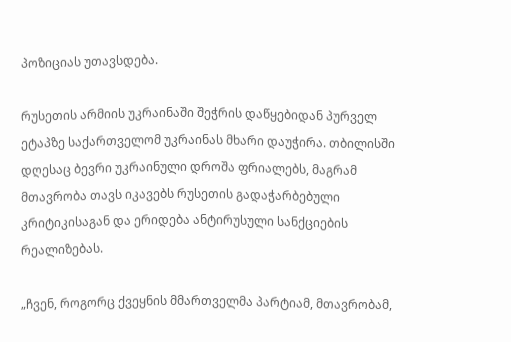პოზიციას უთავსდება.

რუსეთის არმიის უკრაინაში შეჭრის დაწყებიდან პურველ ეტაპზე საქართველომ უკრაინას მხარი დაუჭირა. თბილისში დღესაც ბევრი უკრაინული დროშა ფრიალებს, მაგრამ მთავრობა თავს იკავებს რუსეთის გადაჭარბებული კრიტიკისაგან და ერიდება ანტირუსული სანქციების რეალიზებას.

„ჩვენ, როგორც ქვეყნის მმართველმა პარტიამ, მთავრობამ,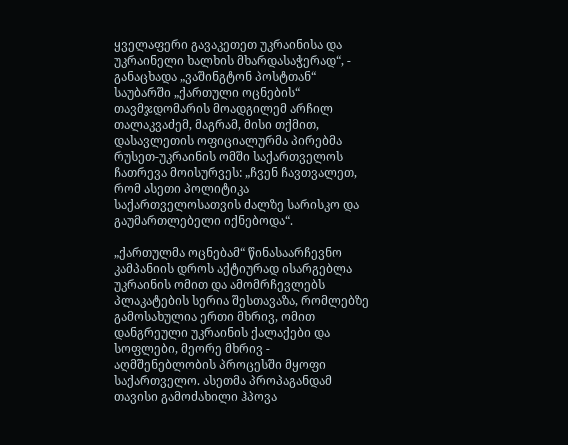ყველაფერი გავაკეთეთ უკრაინისა და უკრაინელი ხალხის მხარდასაჭერად“, - განაცხადა „ვაშინგტონ პოსტთან“ საუბარში „ქართული ოცნების“ თავმჯდომარის მოადგილემ არჩილ თალაკვაძემ, მაგრამ, მისი თქმით, დასავლეთის ოფიციალურმა პირებმა რუსეთ-უკრაინის ომში საქართველოს ჩათრევა მოისურვეს: „ჩვენ ჩავთვალეთ, რომ ასეთი პოლიტიკა საქართველოსათვის ძალზე სარისკო და გაუმართლებელი იქნებოდა“.

„ქართულმა ოცნებამ“ წინასაარჩევნო კამპანიის დროს აქტიურად ისარგებლა უკრაინის ომით და ამომრჩევლებს პლაკატების სერია შესთავაზა, რომლებზე გამოსახულია ერთი მხრივ, ომით დანგრეული უკრაინის ქალაქები და სოფლები, მეორე მხრივ - აღმშენებლობის პროცესში მყოფი საქართველო. ასეთმა პროპაგანდამ თავისი გამოძახილი ჰპოვა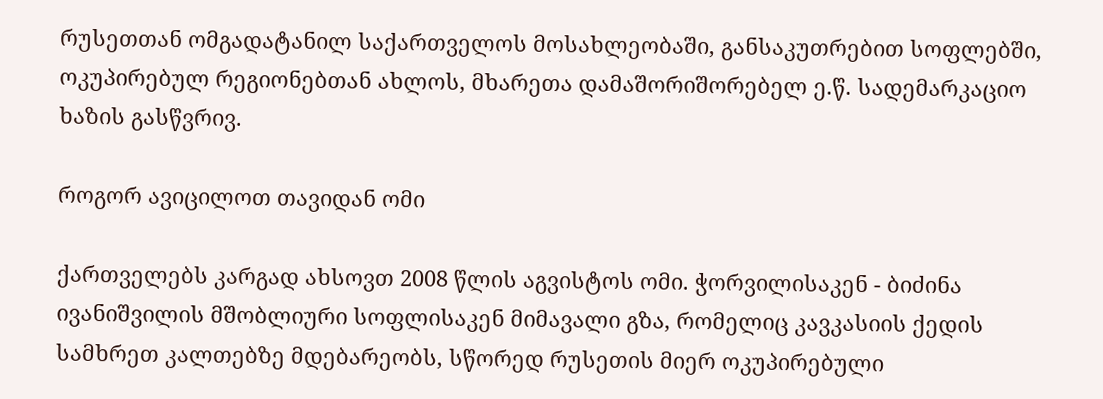რუსეთთან ომგადატანილ საქართველოს მოსახლეობაში, განსაკუთრებით სოფლებში, ოკუპირებულ რეგიონებთან ახლოს, მხარეთა დამაშორიშორებელ ე.წ. სადემარკაციო ხაზის გასწვრივ.

როგორ ავიცილოთ თავიდან ომი

ქართველებს კარგად ახსოვთ 2008 წლის აგვისტოს ომი. ჭორვილისაკენ - ბიძინა ივანიშვილის მშობლიური სოფლისაკენ მიმავალი გზა, რომელიც კავკასიის ქედის სამხრეთ კალთებზე მდებარეობს, სწორედ რუსეთის მიერ ოკუპირებული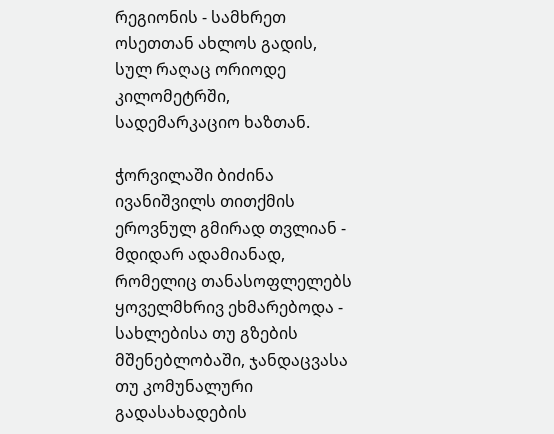რეგიონის - სამხრეთ ოსეთთან ახლოს გადის, სულ რაღაც ორიოდე კილომეტრში, სადემარკაციო ხაზთან.

ჭორვილაში ბიძინა ივანიშვილს თითქმის ეროვნულ გმირად თვლიან - მდიდარ ადამიანად, რომელიც თანასოფლელებს ყოველმხრივ ეხმარებოდა - სახლებისა თუ გზების მშენებლობაში, ჯანდაცვასა თუ კომუნალური გადასახადების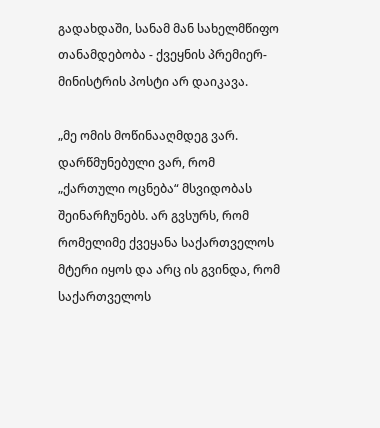გადახდაში, სანამ მან სახელმწიფო თანამდებობა - ქვეყნის პრემიერ-მინისტრის პოსტი არ დაიკავა.

„მე ომის მოწინააღმდეგ ვარ. დარწმუნებული ვარ, რომ „ქართული ოცნება“ მსვიდობას შეინარჩუნებს. არ გვსურს, რომ რომელიმე ქვეყანა საქართველოს მტერი იყოს და არც ის გვინდა, რომ საქართველოს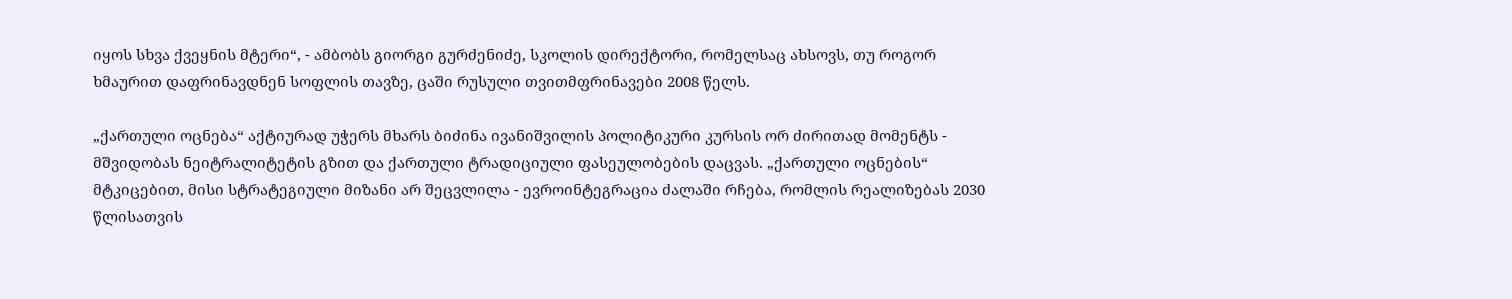იყოს სხვა ქვეყნის მტერი“, - ამბობს გიორგი გურძენიძე, სკოლის დირექტორი, რომელსაც ახსოვს, თუ როგორ ხმაურით დაფრინავდნენ სოფლის თავზე, ცაში რუსული თვითმფრინავები 2008 წელს.

„ქართული ოცნება“ აქტიურად უჭერს მხარს ბიძინა ივანიშვილის პოლიტიკური კურსის ორ ძირითად მომენტს - მშვიდობას ნეიტრალიტეტის გზით და ქართული ტრადიციული ფასეულობების დაცვას. „ქართული ოცნების“ მტკიცებით, მისი სტრატეგიული მიზანი არ შეცვლილა - ევროინტეგრაცია ძალაში რჩება, რომლის რეალიზებას 2030 წლისათვის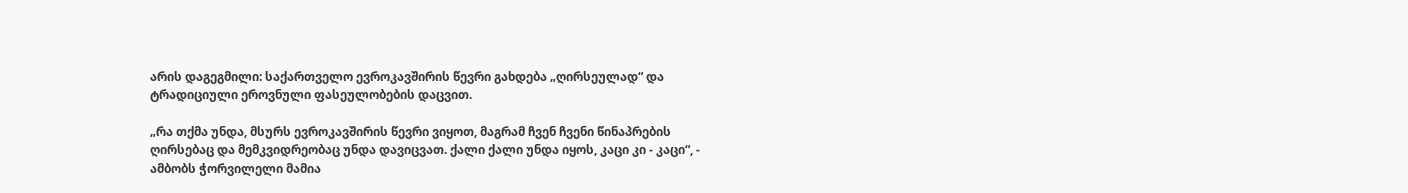არის დაგეგმილი: საქართველო ევროკავშირის წევრი გახდება „ღირსეულად“ და ტრადიციული ეროვნული ფასეულობების დაცვით.

„რა თქმა უნდა, მსურს ევროკავშირის წევრი ვიყოთ, მაგრამ ჩვენ ჩვენი წინაპრების ღირსებაც და მემკვიდრეობაც უნდა დავიცვათ. ქალი ქალი უნდა იყოს, კაცი კი - კაცი“, - ამბობს ჭორვილელი მამია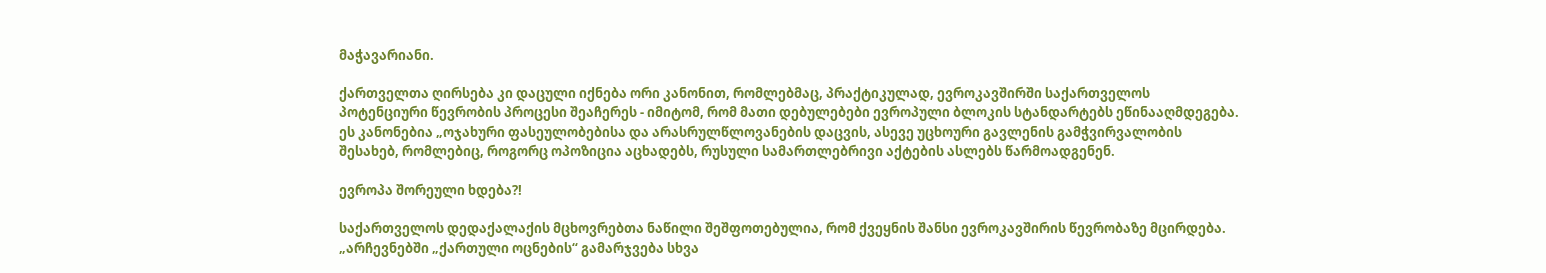მაჭავარიანი.

ქართველთა ღირსება კი დაცული იქნება ორი კანონით, რომლებმაც, პრაქტიკულად, ევროკავშირში საქართველოს პოტენციური წევრობის პროცესი შეაჩერეს - იმიტომ, რომ მათი დებულებები ევროპული ბლოკის სტანდარტებს ეწინააღმდეგება. ეს კანონებია „ოჯახური ფასეულობებისა და არასრულწლოვანების დაცვის, ასევე უცხოური გავლენის გამჭვირვალობის შესახებ, რომლებიც, როგორც ოპოზიცია აცხადებს, რუსული სამართლებრივი აქტების ასლებს წარმოადგენენ.

ევროპა შორეული ხდება?!

საქართველოს დედაქალაქის მცხოვრებთა ნაწილი შეშფოთებულია, რომ ქვეყნის შანსი ევროკავშირის წევრობაზე მცირდება. „არჩევნებში „ქართული ოცნების“ გამარჯვება სხვა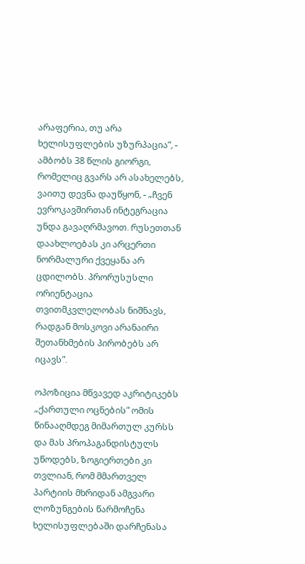არაფერია, თუ არა ხელისუფლების უზურპაცია“, - ამბობს 38 წლის გიორგი, რომელიც გვარს არ ასახელებს, ვაითუ დევნა დაუწყონ, - „ჩვენ ევროკავშირთან ინტეგრაცია უნდა გავაღრმავოთ. რუსეთთან დაახლოებას კი არცერთი ნორმალური ქვეყანა არ ცდილობს. პრორუსუსლი ორიენტაცია თვითმკვლელობას ნიშნავს, რადგან მოსკოვი არანაირი შეთანხმების პირობებს არ იცავს“.

ოპოზიცია მწვავედ აკრიტიკებს „ქართული ოცნების“ ომის წინააღმდეგ მიმართულ კურსს და მას პროპაგანდისტულს უწოდებს, ზოგიერთები კი თვლიან, რომ მმართველ პარტიის მხრიდან ამგვარი ლოზუნგების წარმოჩენა ხელისუფლებაში დარჩენასა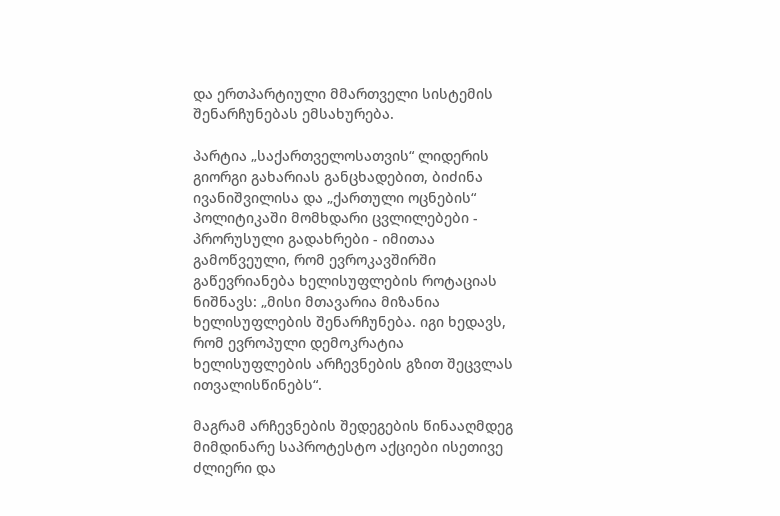და ერთპარტიული მმართველი სისტემის შენარჩუნებას ემსახურება.

პარტია „საქართველოსათვის“ ლიდერის გიორგი გახარიას განცხადებით, ბიძინა ივანიშვილისა და „ქართული ოცნების“ პოლიტიკაში მომხდარი ცვლილებები - პრორუსული გადახრები - იმითაა გამოწვეული, რომ ევროკავშირში გაწევრიანება ხელისუფლების როტაციას ნიშნავს: „მისი მთავარია მიზანია ხელისუფლების შენარჩუნება. იგი ხედავს, რომ ევროპული დემოკრატია ხელისუფლების არჩევნების გზით შეცვლას ითვალისწინებს“.

მაგრამ არჩევნების შედეგების წინააღმდეგ მიმდინარე საპროტესტო აქციები ისეთივე ძლიერი და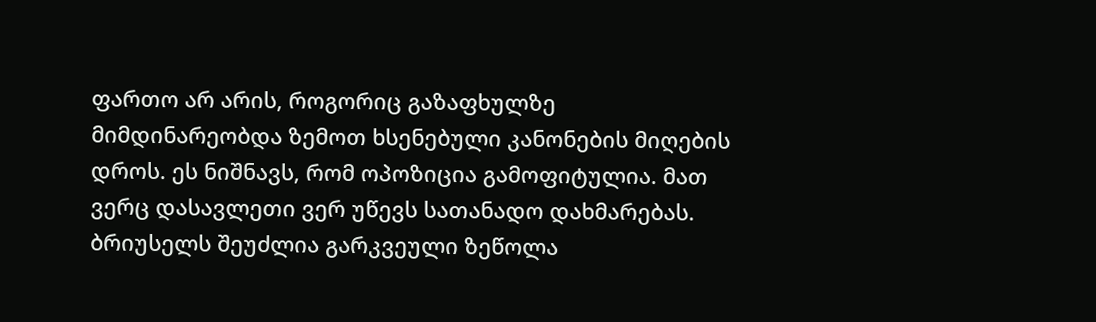ფართო არ არის, როგორიც გაზაფხულზე მიმდინარეობდა ზემოთ ხსენებული კანონების მიღების დროს. ეს ნიშნავს, რომ ოპოზიცია გამოფიტულია. მათ ვერც დასავლეთი ვერ უწევს სათანადო დახმარებას. ბრიუსელს შეუძლია გარკვეული ზეწოლა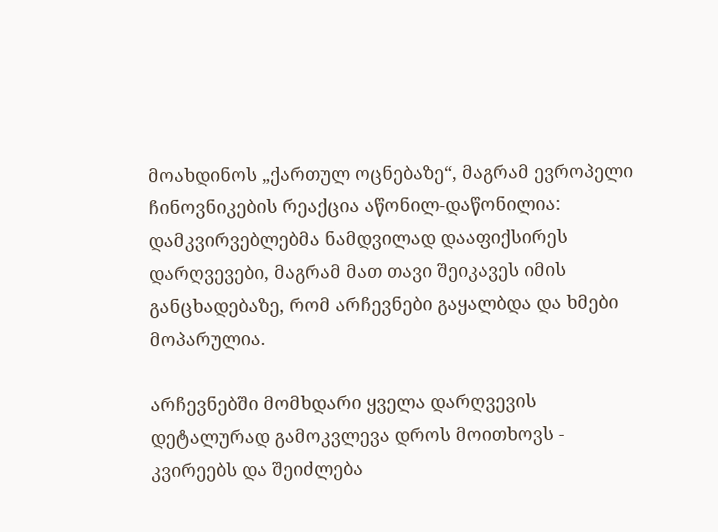მოახდინოს „ქართულ ოცნებაზე“, მაგრამ ევროპელი ჩინოვნიკების რეაქცია აწონილ-დაწონილია: დამკვირვებლებმა ნამდვილად დააფიქსირეს დარღვევები, მაგრამ მათ თავი შეიკავეს იმის განცხადებაზე, რომ არჩევნები გაყალბდა და ხმები მოპარულია.

არჩევნებში მომხდარი ყველა დარღვევის დეტალურად გამოკვლევა დროს მოითხოვს - კვირეებს და შეიძლება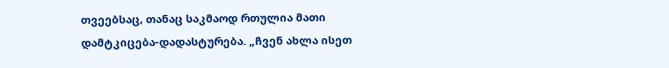თვეებსაც, თანაც საკმაოდ რთულია მათი დამტკიცება-დადასტურება. „ჩვენ ახლა ისეთ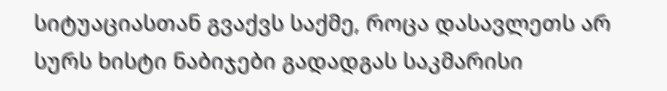სიტუაციასთან გვაქვს საქმე, როცა დასავლეთს არ სურს ხისტი ნაბიჯები გადადგას საკმარისი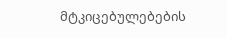მტკიცებულებების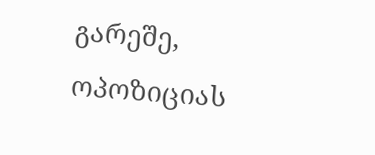გარეშე, ოპოზიციას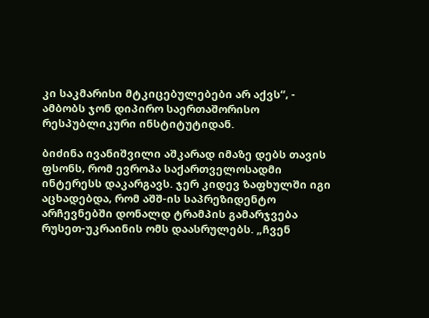კი საკმარისი მტკიცებულებები არ აქვს“, - ამბობს ჯონ დიპირო საერთაშორისო რესპუბლიკური ინსტიტუტიდან.

ბიძინა ივანიშვილი აშკარად იმაზე დებს თავის ფსონს, რომ ევროპა საქართველოსადმი ინტერესს დაკარგავს. ჯერ კიდევ ზაფხულში იგი აცხადებდა, რომ აშშ-ის საპრეზიდენტო არჩევნებში დონალდ ტრამპის გამარჯვება რუსეთ-უკრაინის ომს დაასრულებს. „ჩვენ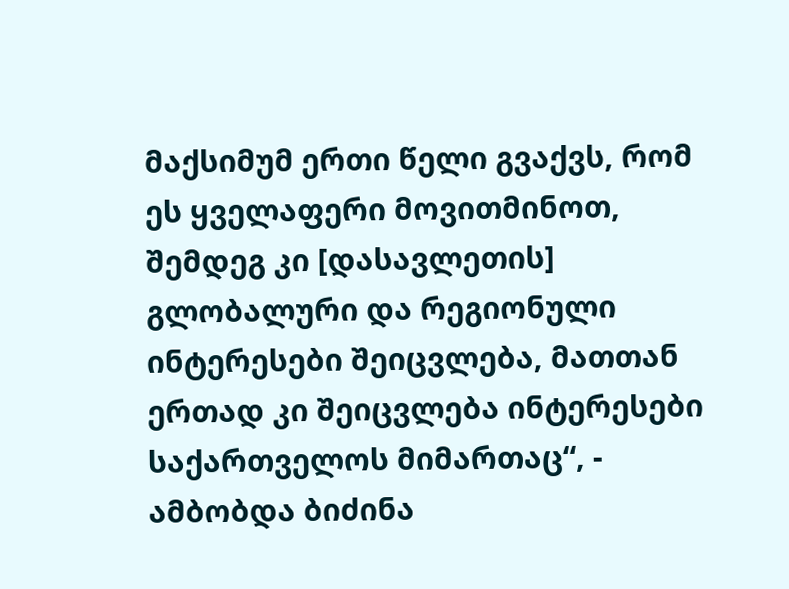მაქსიმუმ ერთი წელი გვაქვს, რომ ეს ყველაფერი მოვითმინოთ, შემდეგ კი [დასავლეთის] გლობალური და რეგიონული ინტერესები შეიცვლება, მათთან ერთად კი შეიცვლება ინტერესები საქართველოს მიმართაც“, - ამბობდა ბიძინა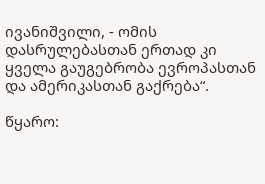ივანიშვილი, - ომის დასრულებასთან ერთად კი ყველა გაუგებრობა ევროპასთან და ამერიკასთან გაქრება“.

წყარო: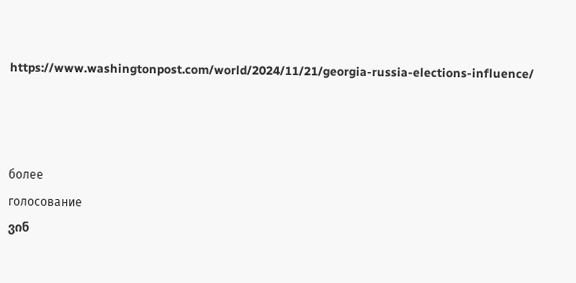https://www.washingtonpost.com/world/2024/11/21/georgia-russia-elections-influence/



более
голосование
ვინ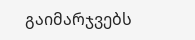გაიმარჯვებს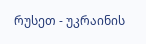რუსეთ - უკრაინის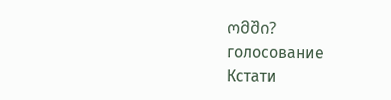ომში?
голосование
Кстати